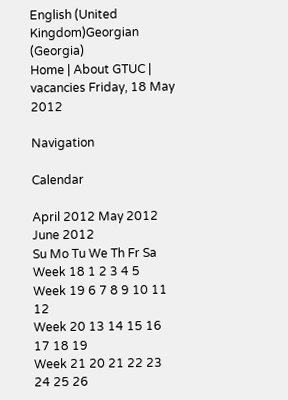English (United Kingdom)Georgian (Georgia)
Home | About GTUC | vacancies Friday, 18 May 2012

Navigation

Calendar

April 2012 May 2012 June 2012
Su Mo Tu We Th Fr Sa
Week 18 1 2 3 4 5
Week 19 6 7 8 9 10 11 12
Week 20 13 14 15 16 17 18 19
Week 21 20 21 22 23 24 25 26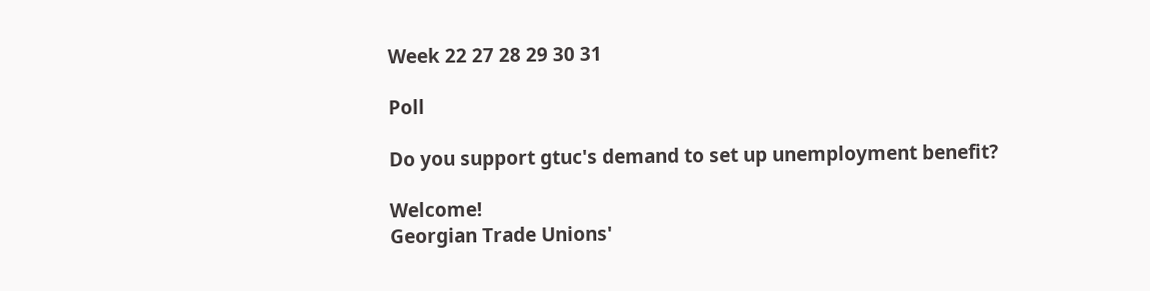Week 22 27 28 29 30 31

Poll

Do you support gtuc's demand to set up unemployment benefit?

Welcome!
Georgian Trade Unions'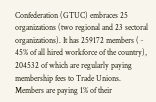Confederation (GTUC) embraces 25 organizations (two regional and 23 sectoral organizations). It has 259172 members (~ 45% of all hired workforce of the country), 204532 of which are regularly paying membership fees to Trade Unions. Members are paying 1% of their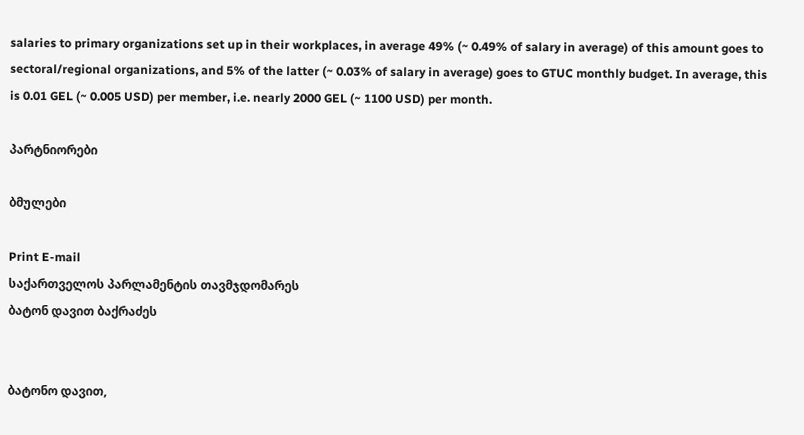salaries to primary organizations set up in their workplaces, in average 49% (~ 0.49% of salary in average) of this amount goes to sectoral/regional organizations, and 5% of the latter (~ 0.03% of salary in average) goes to GTUC monthly budget. In average, this is 0.01 GEL (~ 0.005 USD) per member, i.e. nearly 2000 GEL (~ 1100 USD) per month.

პარტნიორები

ბმულები

Print E-mail
საქართველოს პარლამენტის თავმჯდომარეს
ბატონ დავით ბაქრაძეს


ბატონო დავით,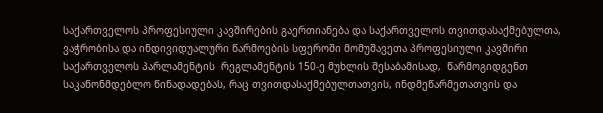საქართველოს პროფესიული კავშირების გაერთიანება და საქართველოს თვითდასაქმებულთა, ვაჭრობისა და ინდივიდუალური წარმოების სფეროში მომუშავეთა პროფესიული კავშირი საქართველოს პარლამენტის  რეგლამენტის 150-ე მუხლის შესაბამისად,  წარმოგიდგენთ საკანონმდებლო წინადადებას, რაც თვითდასაქმებულთათვის, ინდმეწარმეთათვის და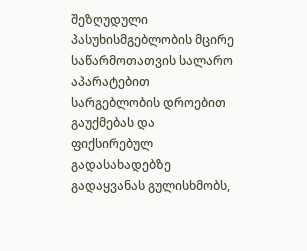შეზღუდული პასუხისმგებლობის მცირე საწარმოთათვის სალარო აპარატებით სარგებლობის დროებით გაუქმებას და ფიქსირებულ გადასახადებზე გადაყვანას გულისხმობს,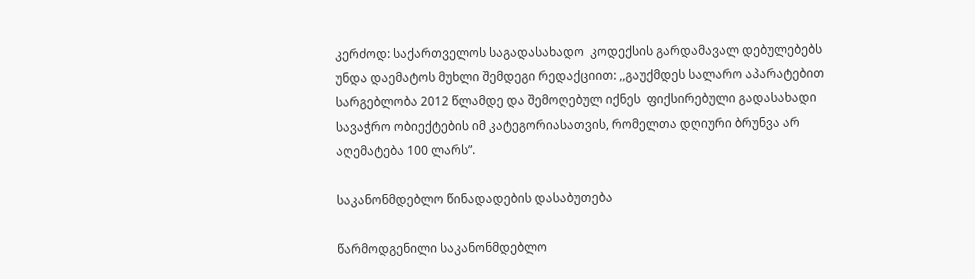კერძოდ: საქართველოს საგადასახადო  კოდექსის გარდამავალ დებულებებს უნდა დაემატოს მუხლი შემდეგი რედაქციით: ,,გაუქმდეს სალარო აპარატებით სარგებლობა 2012 წლამდე და შემოღებულ იქნეს  ფიქსირებული გადასახადი სავაჭრო ობიექტების იმ კატეგორიასათვის, რომელთა დღიური ბრუნვა არ აღემატება 100 ლარს”.

საკანონმდებლო წინადადების დასაბუთება

წარმოდგენილი საკანონმდებლო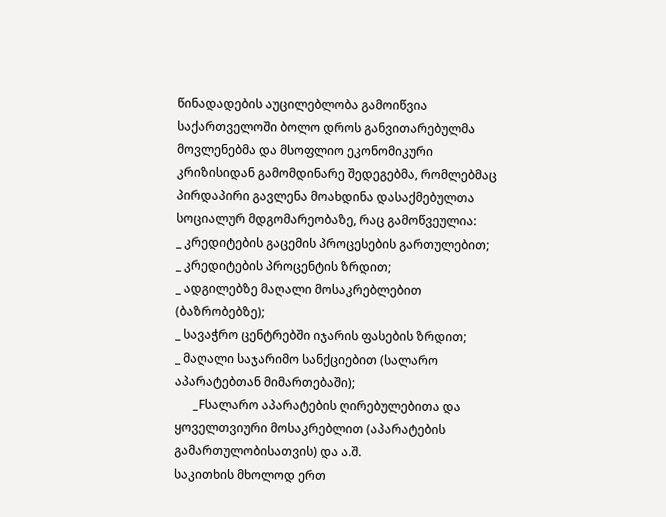წინადადების აუცილებლობა გამოიწვია საქართველოში ბოლო დროს განვითარებულმა მოვლენებმა და მსოფლიო ეკონომიკური კრიზისიდან გამომდინარე შედეგებმა, რომლებმაც პირდაპირი გავლენა მოახდინა დასაქმებულთა სოციალურ მდგომარეობაზე, რაც გამოწვეულია:
_ კრედიტების გაცემის პროცესების გართულებით;
_ კრედიტების პროცენტის ზრდით;
_ ადგილებზე მაღალი მოსაკრებლებით (ბაზრობებზე);
_ სავაჭრო ცენტრებში იჯარის ფასების ზრდით;
_ მაღალი საჯარიმო სანქციებით (სალარო აპარატებთან მიმართებაში);
      _Fსალარო აპარატების ღირებულებითა და ყოველთვიური მოსაკრებლით (აპარატების გამართულობისათვის) და ა.შ.
საკითხის მხოლოდ ერთ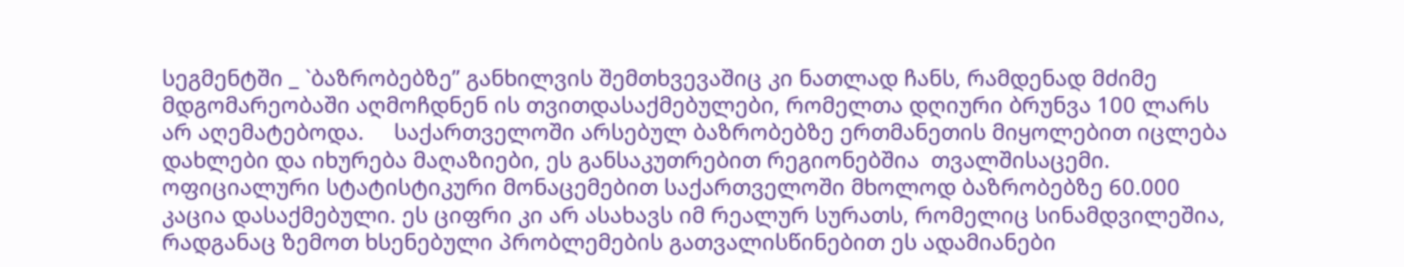სეგმენტში _ `ბაზრობებზე” განხილვის შემთხვევაშიც კი ნათლად ჩანს, რამდენად მძიმე მდგომარეობაში აღმოჩდნენ ის თვითდასაქმებულები, რომელთა დღიური ბრუნვა 100 ლარს არ აღემატებოდა.     საქართველოში არსებულ ბაზრობებზე ერთმანეთის მიყოლებით იცლება დახლები და იხურება მაღაზიები, ეს განსაკუთრებით რეგიონებშია  თვალშისაცემი. ოფიციალური სტატისტიკური მონაცემებით საქართველოში მხოლოდ ბაზრობებზე 60.000 კაცია დასაქმებული. ეს ციფრი კი არ ასახავს იმ რეალურ სურათს, რომელიც სინამდვილეშია, რადგანაც ზემოთ ხსენებული პრობლემების გათვალისწინებით ეს ადამიანები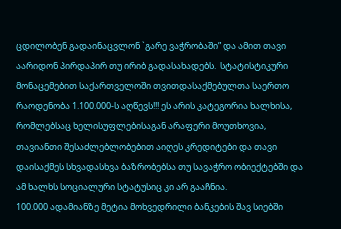ცდილობენ გადაინაცვლონ `გარე ვაჭრობაში” და ამით თავი აარიდონ პირდაპირ თუ ირიბ გადასახადებს.  სტატისტიკური მონაცემებით საქართველოში თვითდასაქმებულთა საერთო რაოდენობა 1.100.000-ს აღწევს!!! ეს არის კატეგორია ხალხისა, რომლებსაც ხელისუფლებისაგან არაფერი მოუთხოვია, თავიანთი შესაძლებლობებით აიღეს კრედიტები და თავი დაისაქმეს სხვადასხვა ბაზრობებსა თუ სავაჭრო ობიექტებში და ამ ხალხს სოციალური სტატუსიც კი არ გააჩნია.
100.000 ადამიანზე მეტია მოხვედრილი ბანკების შავ სიებში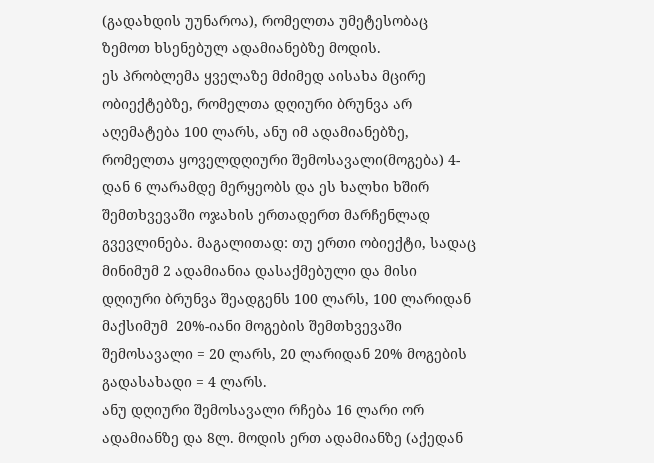(გადახდის უუნაროა), რომელთა უმეტესობაც ზემოთ ხსენებულ ადამიანებზე მოდის.
ეს პრობლემა ყველაზე მძიმედ აისახა მცირე ობიექტებზე, რომელთა დღიური ბრუნვა არ აღემატება 100 ლარს, ანუ იმ ადამიანებზე, რომელთა ყოველდღიური შემოსავალი(მოგება) 4-დან 6 ლარამდე მერყეობს და ეს ხალხი ხშირ შემთხვევაში ოჯახის ერთადერთ მარჩენლად გვევლინება. მაგალითად: თუ ერთი ობიექტი, სადაც მინიმუმ 2 ადამიანია დასაქმებული და მისი დღიური ბრუნვა შეადგენს 100 ლარს, 100 ლარიდან მაქსიმუმ  20%-იანი მოგების შემთხვევაში შემოსავალი = 20 ლარს, 20 ლარიდან 20% მოგების გადასახადი = 4 ლარს.
ანუ დღიური შემოსავალი რჩება 16 ლარი ორ ადამიანზე და 8ლ. მოდის ერთ ადამიანზე (აქედან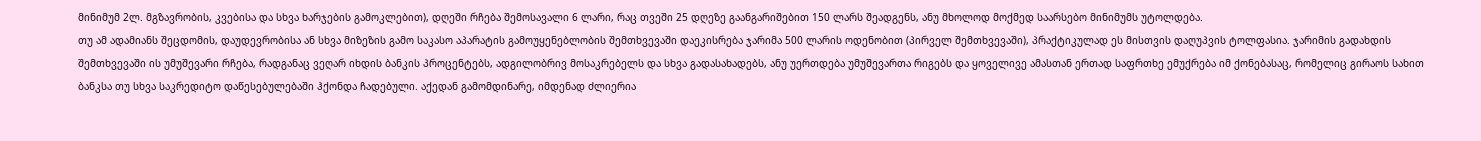მინიმუმ 2ლ. მგზავრობის, კვებისა და სხვა ხარჯების გამოკლებით), დღეში რჩება შემოსავალი 6 ლარი, რაც თვეში 25 დღეზე გაანგარიშებით 150 ლარს შეადგენს, ანუ მხოლოდ მოქმედ საარსებო მინიმუმს უტოლდება.
თუ ამ ადამიანს შეცდომის, დაუდევრობისა ან სხვა მიზეზის გამო საკასო აპარატის გამოუყენებლობის შემთხვევაში დაეკისრება ჯარიმა 500 ლარის ოდენობით (პირველ შემთხვევაში), პრაქტიკულად ეს მისთვის დაღუპვის ტოლფასია. ჯარიმის გადახდის შემთხვევაში ის უმუშევარი რჩება, რადგანაც ვეღარ იხდის ბანკის პროცენტებს, ადგილობრივ მოსაკრებელს და სხვა გადასახადებს, ანუ უერთდება უმუშევართა რიგებს და ყოველივე ამასთან ერთად საფრთხე ემუქრება იმ ქონებასაც, რომელიც გირაოს სახით ბანკსა თუ სხვა საკრედიტო დაწესებულებაში ჰქონდა ჩადებული. აქედან გამომდინარე, იმდენად ძლიერია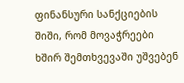ფინანსური სანქციების შიში, რომ მოვაჭრეები ხშირ შემთხვევაში უშვებენ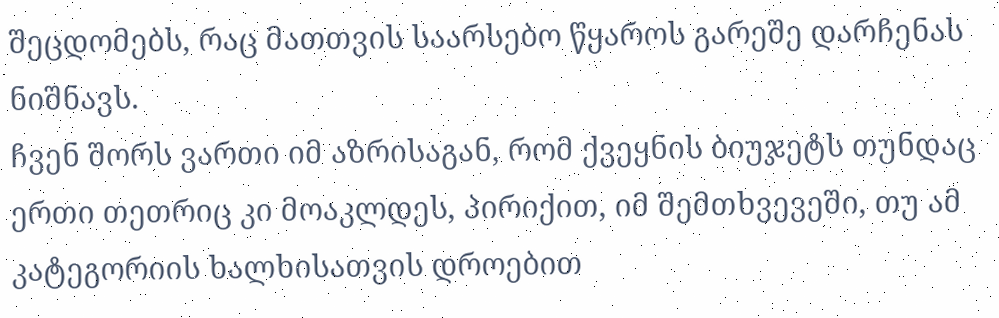შეცდომებს, რაც მათთვის საარსებო წყაროს გარეშე დარჩენას ნიშნავს.
ჩვენ შორს ვართი იმ აზრისაგან, რომ ქვეყნის ბიუჯეტს თუნდაც ერთი თეთრიც კი მოაკლდეს, პირიქით, იმ შემთხვევეში, თუ ამ კატეგორიის ხალხისათვის დროებით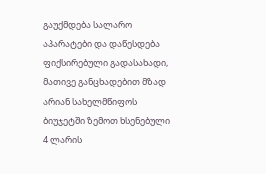გაუქმდება სალარო აპარატები და დაწესდება ფიქსირებული გადასახადი, მათივე განცხადებით მზად არიან სახელმწიფოს ბიუჯეტში ზემოთ ხსენებული 4 ლარის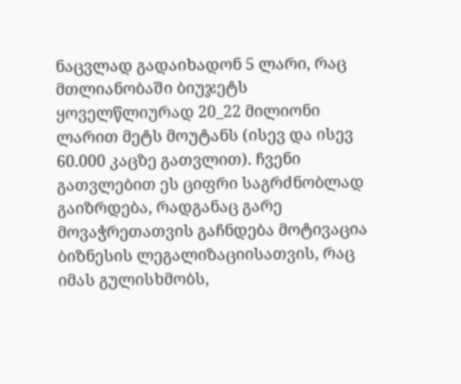ნაცვლად გადაიხადონ 5 ლარი, რაც მთლიანობაში ბიუჯეტს ყოველწლიურად 20_22 მილიონი ლარით მეტს მოუტანს (ისევ და ისევ 60.000 კაცზე გათვლით). ჩვენი გათვლებით ეს ციფრი საგრძნობლად გაიზრდება, რადგანაც გარე მოვაჭრეთათვის გაჩნდება მოტივაცია ბიზნესის ლეგალიზაციისათვის, რაც იმას გულისხმობს,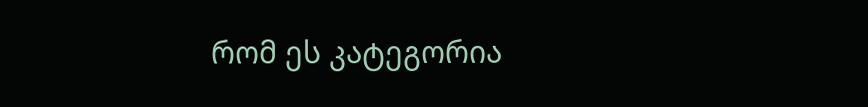რომ ეს კატეგორია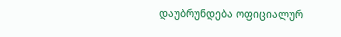დაუბრუნდება ოფიციალურ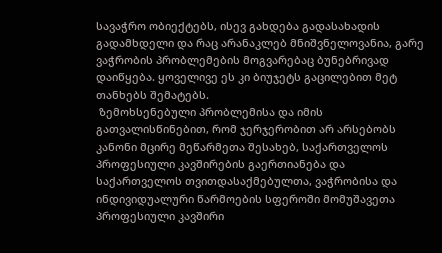სავაჭრო ობიექტებს, ისევ გახდება გადასახადის გადამხდელი და რაც არანაკლებ მნიშვნელოვანია, გარე ვაჭრობის პრობლემების მოგვარებაც ბუნებრივად დაიწყება. ყოველივე ეს კი ბიუჯეტს გაცილებით მეტ თანხებს შემატებს.
 ზემოხსენებული პრობლემისა და იმის გათვალისწინებით, რომ ჯერჯერობით არ არსებობს კანონი მცირე მეწარმეთა შესახებ, საქართველოს პროფესიული კავშირების გაერთიანება და საქართველოს თვითდასაქმებულთა, ვაჭრობისა და ინდივიდუალური წარმოების სფეროში მომუშავეთა პროფესიული კავშირი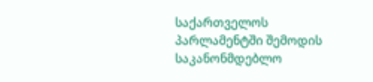საქართველოს პარლამენტში შემოდის საკანონმდებლო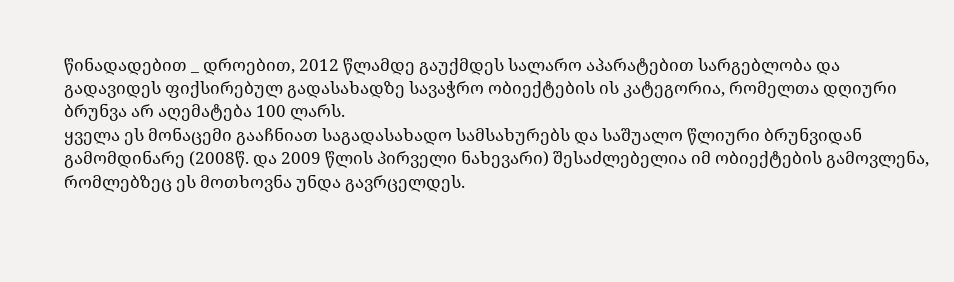წინადადებით _ დროებით, 2012 წლამდე გაუქმდეს სალარო აპარატებით სარგებლობა და გადავიდეს ფიქსირებულ გადასახადზე სავაჭრო ობიექტების ის კატეგორია, რომელთა დღიური ბრუნვა არ აღემატება 100 ლარს.
ყველა ეს მონაცემი გააჩნიათ საგადასახადო სამსახურებს და საშუალო წლიური ბრუნვიდან გამომდინარე (2008წ. და 2009 წლის პირველი ნახევარი) შესაძლებელია იმ ობიექტების გამოვლენა, რომლებზეც ეს მოთხოვნა უნდა გავრცელდეს.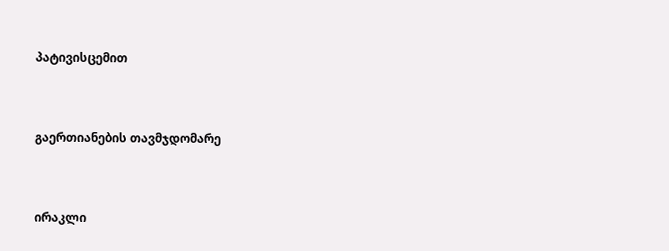პატივისცემით


გაერთიანების თავმჯდომარე


ირაკლი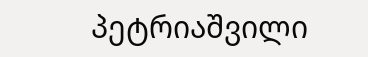პეტრიაშვილი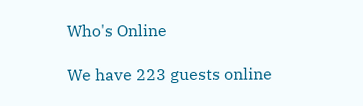Who's Online

We have 223 guests online